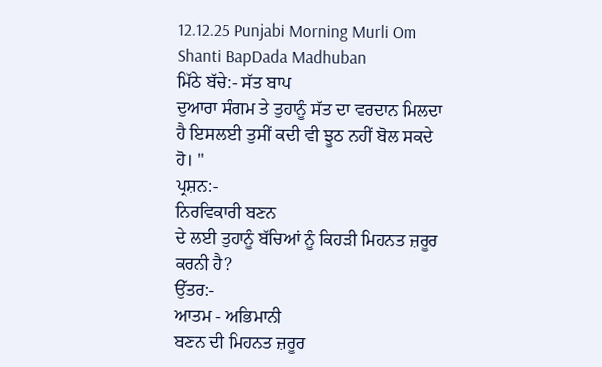12.12.25 Punjabi Morning Murli Om Shanti BapDada Madhuban
ਮਿੱਠੇ ਬੱਚੇ:- ਸੱਤ ਬਾਪ
ਦੁਆਰਾ ਸੰਗਮ ਤੇ ਤੁਹਾਨੂੰ ਸੱਤ ਦਾ ਵਰਦਾਨ ਮਿਲਦਾ ਹੈ ਇਸਲਈ ਤੁਸੀਂ ਕਦੀ ਵੀ ਝੂਠ ਨਹੀਂ ਬੋਲ ਸਕਦੇ
ਹੋ। "
ਪ੍ਰਸ਼ਨ:-
ਨਿਰਵਿਕਾਰੀ ਬਣਨ
ਦੇ ਲਈ ਤੁਹਾਨੂੰ ਬੱਚਿਆਂ ਨੂੰ ਕਿਹੜੀ ਮਿਹਨਤ ਜ਼ਰੂਰ ਕਰਨੀ ਹੈ?
ਉੱਤਰ:-
ਆਤਮ - ਅਭਿਮਾਨੀ
ਬਣਨ ਦੀ ਮਿਹਨਤ ਜ਼ਰੂਰ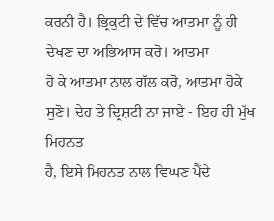ਕਰਨੀ ਹੈ। ਭ੍ਰਿਕੁਟੀ ਦੇ ਵਿੱਚ ਆਤਮਾ ਨੂੰ ਹੀ ਦੇਖਣ ਦਾ ਅਭਿਆਸ ਕਰੋ। ਆਤਮਾ
ਹੋ ਕੇ ਆਤਮਾ ਨਾਲ ਗੱਲ ਕਰੋ, ਆਤਮਾ ਹੋਕੇ ਸੁਣੋ। ਦੇਹ ਤੇ ਦ੍ਰਿਸ਼ਟੀ ਨਾ ਜਾਏ - ਇਹ ਹੀ ਮੁੱਖ ਮਿਹਨਤ
ਹੈ, ਇਸੇ ਮਿਹਨਤ ਨਾਲ ਵਿਘਣ ਪੈਂਦੇ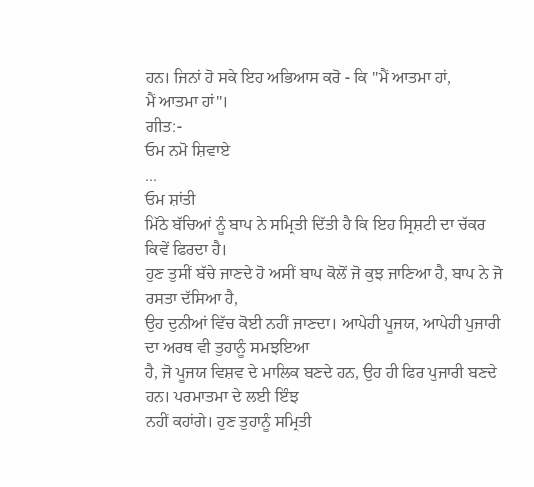ਹਨ। ਜਿਨਾਂ ਹੋ ਸਕੇ ਇਹ ਅਭਿਆਸ ਕਰੋ - ਕਿ "ਮੈਂ ਆਤਮਾ ਹਾਂ,
ਮੈਂ ਆਤਮਾ ਹਾਂ"।
ਗੀਤ:-
ਓਮ ਨਮੋ ਸ਼ਿਵਾਏ
...
ਓਮ ਸ਼ਾਂਤੀ
ਮਿੱਠੇ ਬੱਚਿਆਂ ਨੂੰ ਬਾਪ ਨੇ ਸਮ੍ਰਿਤੀ ਦਿੱਤੀ ਹੈ ਕਿ ਇਹ ਸ੍ਰਿਸ਼ਟੀ ਦਾ ਚੱਕਰ ਕਿਵੇਂ ਫਿਰਦਾ ਹੈ।
ਹੁਣ ਤੁਸੀਂ ਬੱਚੇ ਜਾਣਦੇ ਹੋ ਅਸੀਂ ਬਾਪ ਕੋਲੋਂ ਜੋ ਕੁਝ ਜਾਣਿਆ ਹੈ, ਬਾਪ ਨੇ ਜੋ ਰਸਤਾ ਦੱਸਿਆ ਹੈ,
ਉਹ ਦੁਨੀਆਂ ਵਿੱਚ ਕੋਈ ਨਹੀਂ ਜਾਣਦਾ। ਆਪੇਹੀ ਪੂਜਯ, ਆਪੇਹੀ ਪੁਜਾਰੀ ਦਾ ਅਰਥ ਵੀ ਤੁਹਾਨੂੰ ਸਮਝਇਆ
ਹੈ, ਜੋ ਪੂਜਯ ਵਿਸ਼ਵ ਦੇ ਮਾਲਿਕ ਬਣਦੇ ਹਨ, ਉਹ ਹੀ ਫਿਰ ਪੁਜਾਰੀ ਬਣਦੇ ਹਨ। ਪਰਮਾਤਮਾ ਦੇ ਲਈ ਇੰਝ
ਨਹੀਂ ਕਹਾਂਗੇ। ਹੁਣ ਤੁਹਾਨੂੰ ਸਮ੍ਰਿਤੀ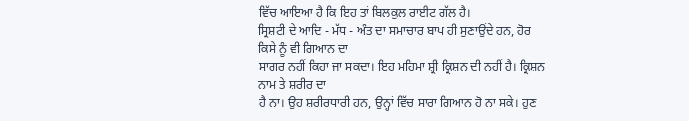ਵਿੱਚ ਆਇਆ ਹੈ ਕਿ ਇਹ ਤਾਂ ਬਿਲਕੁਲ ਰਾਈਟ ਗੱਲ ਹੈ।
ਸ੍ਰਿਸ਼ਟੀ ਦੇ ਆਦਿ - ਮੱਧ - ਅੰਤ ਦਾ ਸਮਾਚਾਰ ਬਾਪ ਹੀ ਸੁਣਾਉਂਦੇ ਹਨ, ਹੋਰ ਕਿਸੇ ਨੂੰ ਵੀ ਗਿਆਨ ਦਾ
ਸਾਗਰ ਨਹੀਂ ਕਿਹਾ ਜਾ ਸਕਦਾ। ਇਹ ਮਹਿਮਾ ਸ਼੍ਰੀ ਕ੍ਰਿਸ਼ਨ ਦੀ ਨਹੀਂ ਹੈ। ਕ੍ਰਿਸ਼ਨ ਨਾਮ ਤੇ ਸ਼ਰੀਰ ਦਾ
ਹੈ ਨਾ। ਉਹ ਸ਼ਰੀਰਧਾਰੀ ਹਨ, ਉਨ੍ਹਾਂ ਵਿੱਚ ਸਾਰਾ ਗਿਆਨ ਹੋ ਨਾ ਸਕੇ। ਹੁਣ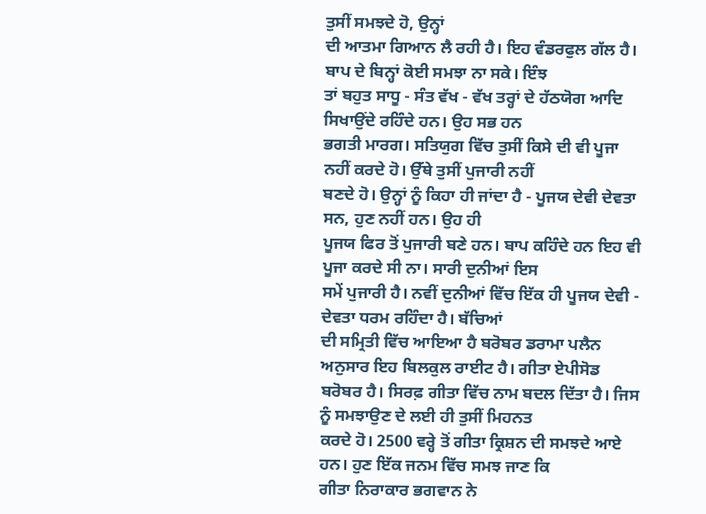ਤੁਸੀਂ ਸਮਝਦੇ ਹੋ, ਉਨ੍ਹਾਂ
ਦੀ ਆਤਮਾ ਗਿਆਨ ਲੈ ਰਹੀ ਹੈ। ਇਹ ਵੰਡਰਫੁਲ ਗੱਲ ਹੈ। ਬਾਪ ਦੇ ਬਿਨ੍ਹਾਂ ਕੋਈ ਸਮਝਾ ਨਾ ਸਕੇ। ਇੰਝ
ਤਾਂ ਬਹੁਤ ਸਾਧੂ - ਸੰਤ ਵੱਖ - ਵੱਖ ਤਰ੍ਹਾਂ ਦੇ ਹੱਠਯੋਗ ਆਦਿ ਸਿਖਾਉਂਦੇ ਰਹਿੰਦੇ ਹਨ। ਉਹ ਸਭ ਹਨ
ਭਗਤੀ ਮਾਰਗ। ਸਤਿਯੁਗ ਵਿੱਚ ਤੁਸੀਂ ਕਿਸੇ ਦੀ ਵੀ ਪੂਜਾ ਨਹੀਂ ਕਰਦੇ ਹੋ। ਉੱਥੇ ਤੁਸੀਂ ਪੁਜਾਰੀ ਨਹੀਂ
ਬਣਦੇ ਹੋ। ਉਨ੍ਹਾਂ ਨੂੰ ਕਿਹਾ ਹੀ ਜਾਂਦਾ ਹੈ - ਪੂਜਯ ਦੇਵੀ ਦੇਵਤਾ ਸਨ, ਹੁਣ ਨਹੀਂ ਹਨ। ਉਹ ਹੀ
ਪੂਜਯ ਫਿਰ ਤੋਂ ਪੁਜਾਰੀ ਬਣੇ ਹਨ। ਬਾਪ ਕਹਿੰਦੇ ਹਨ ਇਹ ਵੀ ਪੂਜਾ ਕਰਦੇ ਸੀ ਨਾ। ਸਾਰੀ ਦੁਨੀਆਂ ਇਸ
ਸਮੇਂ ਪੁਜਾਰੀ ਹੈ। ਨਵੀਂ ਦੁਨੀਆਂ ਵਿੱਚ ਇੱਕ ਹੀ ਪੂਜਯ ਦੇਵੀ - ਦੇਵਤਾ ਧਰਮ ਰਹਿੰਦਾ ਹੈ। ਬੱਚਿਆਂ
ਦੀ ਸਮ੍ਰਿਤੀ ਵਿੱਚ ਆਇਆ ਹੈ ਬਰੋਬਰ ਡਰਾਮਾ ਪਲੈਨ ਅਨੁਸਾਰ ਇਹ ਬਿਲਕੁਲ ਰਾਈਟ ਹੈ। ਗੀਤਾ ਏਪੀਸੋਡ
ਬਰੋਬਰ ਹੈ। ਸਿਰਫ਼ ਗੀਤਾ ਵਿੱਚ ਨਾਮ ਬਦਲ ਦਿੱਤਾ ਹੈ। ਜਿਸ ਨੂੰ ਸਮਝਾਉਣ ਦੇ ਲਈ ਹੀ ਤੁਸੀਂ ਮਿਹਨਤ
ਕਰਦੇ ਹੋ। 2500 ਵਰ੍ਹੇ ਤੋਂ ਗੀਤਾ ਕ੍ਰਿਸ਼ਨ ਦੀ ਸਮਝਦੇ ਆਏ ਹਨ। ਹੁਣ ਇੱਕ ਜਨਮ ਵਿੱਚ ਸਮਝ ਜਾਣ ਕਿ
ਗੀਤਾ ਨਿਰਾਕਾਰ ਭਗਵਾਨ ਨੇ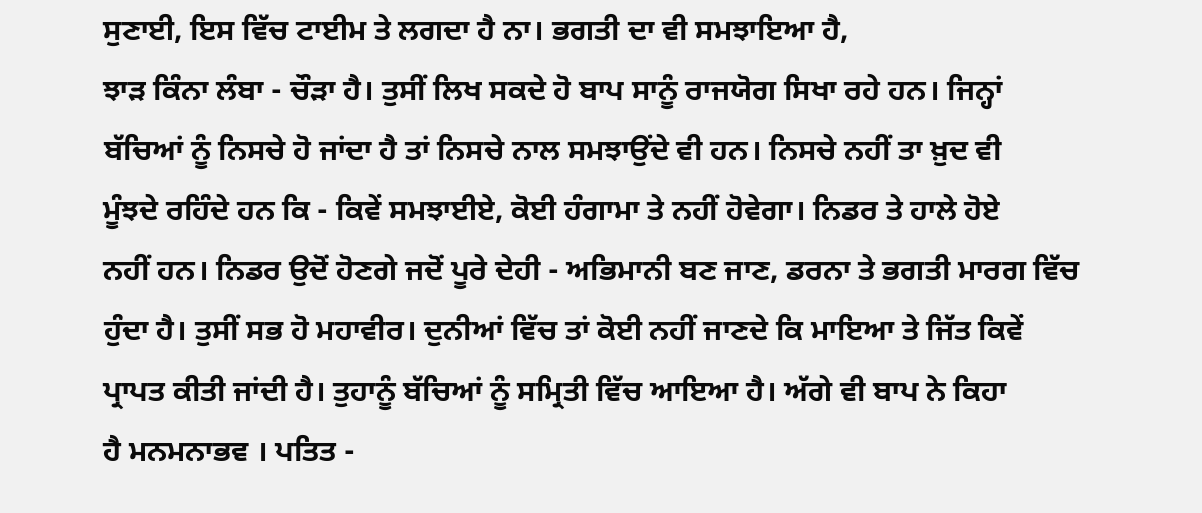ਸੁਣਾਈ, ਇਸ ਵਿੱਚ ਟਾਈਮ ਤੇ ਲਗਦਾ ਹੈ ਨਾ। ਭਗਤੀ ਦਾ ਵੀ ਸਮਝਾਇਆ ਹੈ,
ਝਾੜ ਕਿੰਨਾ ਲੰਬਾ - ਚੌੜਾ ਹੈ। ਤੁਸੀਂ ਲਿਖ ਸਕਦੇ ਹੋ ਬਾਪ ਸਾਨੂੰ ਰਾਜਯੋਗ ਸਿਖਾ ਰਹੇ ਹਨ। ਜਿਨ੍ਹਾਂ
ਬੱਚਿਆਂ ਨੂੰ ਨਿਸਚੇ ਹੋ ਜਾਂਦਾ ਹੈ ਤਾਂ ਨਿਸਚੇ ਨਾਲ ਸਮਝਾਉਂਦੇ ਵੀ ਹਨ। ਨਿਸਚੇ ਨਹੀਂ ਤਾ ਖ਼ੁਦ ਵੀ
ਮੂੰਝਦੇ ਰਹਿੰਦੇ ਹਨ ਕਿ - ਕਿਵੇਂ ਸਮਝਾਈਏ, ਕੋਈ ਹੰਗਾਮਾ ਤੇ ਨਹੀਂ ਹੋਵੇਗਾ। ਨਿਡਰ ਤੇ ਹਾਲੇ ਹੋਏ
ਨਹੀਂ ਹਨ। ਨਿਡਰ ਉਦੋਂ ਹੋਣਗੇ ਜਦੋਂ ਪੂਰੇ ਦੇਹੀ - ਅਭਿਮਾਨੀ ਬਣ ਜਾਣ, ਡਰਨਾ ਤੇ ਭਗਤੀ ਮਾਰਗ ਵਿੱਚ
ਹੁੰਦਾ ਹੈ। ਤੁਸੀਂ ਸਭ ਹੋ ਮਹਾਵੀਰ। ਦੁਨੀਆਂ ਵਿੱਚ ਤਾਂ ਕੋਈ ਨਹੀਂ ਜਾਣਦੇ ਕਿ ਮਾਇਆ ਤੇ ਜਿੱਤ ਕਿਵੇਂ
ਪ੍ਰਾਪਤ ਕੀਤੀ ਜਾਂਦੀ ਹੈ। ਤੁਹਾਨੂੰ ਬੱਚਿਆਂ ਨੂੰ ਸਮ੍ਰਿਤੀ ਵਿੱਚ ਆਇਆ ਹੈ। ਅੱਗੇ ਵੀ ਬਾਪ ਨੇ ਕਿਹਾ
ਹੈ ਮਨਮਨਾਭਵ । ਪਤਿਤ -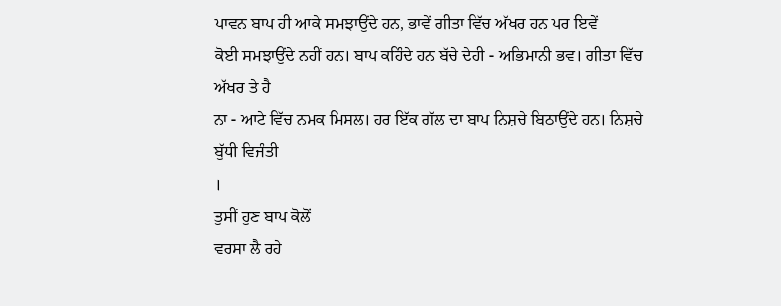ਪਾਵਨ ਬਾਪ ਹੀ ਆਕੇ ਸਮਝਾਉਂਦੇ ਹਨ, ਭਾਵੇਂ ਗੀਤਾ ਵਿੱਚ ਅੱਖਰ ਹਨ ਪਰ ਇਵੇਂ
ਕੋਈ ਸਮਝਾਉਂਦੇ ਨਹੀਂ ਹਨ। ਬਾਪ ਕਹਿੰਦੇ ਹਨ ਬੱਚੇ ਦੇਹੀ - ਅਭਿਮਾਨੀ ਭਵ। ਗੀਤਾ ਵਿੱਚ ਅੱਖਰ ਤੇ ਹੈ
ਨਾ - ਆਟੇ ਵਿੱਚ ਨਮਕ ਮਿਸਲ। ਹਰ ਇੱਕ ਗੱਲ ਦਾ ਬਾਪ ਨਿਸ਼ਚੇ ਬਿਠਾਉਂਦੇ ਹਨ। ਨਿਸ਼ਚੇ ਬੁੱਧੀ ਵਿਜੰਤੀ
।
ਤੁਸੀਂ ਹੁਣ ਬਾਪ ਕੋਲੋਂ
ਵਰਸਾ ਲੈ ਰਹੇ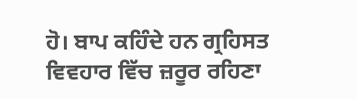ਹੋ। ਬਾਪ ਕਹਿੰਦੇ ਹਨ ਗ੍ਰਹਿਸਤ ਵਿਵਹਾਰ ਵਿੱਚ ਜ਼ਰੂਰ ਰਹਿਣਾ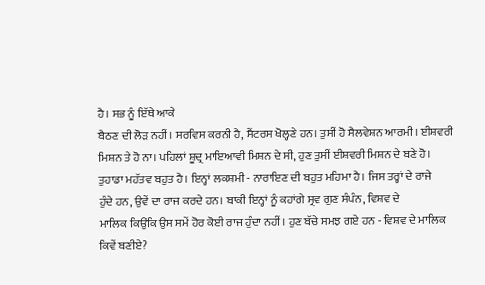ਹੈ। ਸਭ ਨੂੰ ਇੱਥੇ ਆਕੇ
ਬੈਠਣ ਦੀ ਲੋੜ ਨਹੀਂ। ਸਰਵਿਸ ਕਰਨੀ ਹੈ, ਸੈਂਟਰਸ ਖੋਲ੍ਹਣੇ ਹਨ। ਤੁਸੀਂ ਹੋ ਸੈਲਵੇਸ਼ਨ ਆਰਮੀ। ਈਸ਼ਵਰੀ
ਮਿਸ਼ਨ ਤੇ ਹੋ ਨਾ। ਪਹਿਲਾਂ ਸ਼ੂਦ੍ਰ ਮਾਇਆਵੀ ਮਿਸ਼ਨ ਦੇ ਸੀ, ਹੁਣ ਤੁਸੀਂ ਈਸ਼ਵਰੀ ਮਿਸ਼ਨ ਦੇ ਬਣੇ ਹੋ।
ਤੁਹਾਡਾ ਮਹੱਤਵ ਬਹੁਤ ਹੈ। ਇਨ੍ਹਾਂ ਲਕਸ਼ਮੀ - ਨਾਰਾਇਣ ਦੀ ਬਹੁਤ ਮਹਿਮਾ ਹੈ। ਜਿਸ ਤਰ੍ਹਾਂ ਦੇ ਰਾਜੇ
ਹੁੰਦੇ ਹਨ, ਉਵੇਂ ਦਾ ਰਾਜ ਕਰਦੇ ਹਨ। ਬਾਕੀ ਇਨ੍ਹਾਂ ਨੂੰ ਕਹਾਂਗੇ ਸ੍ਰਵ ਗੁਣ ਸੰਪੰਨ, ਵਿਸ਼ਵ ਦੇ
ਮਾਲਿਕ ਕਿਉਂਕਿ ਉਸ ਸਮੇਂ ਹੋਰ ਕੋਈ ਰਾਜ ਹੁੰਦਾ ਨਹੀਂ। ਹੁਣ ਬੱਚੇ ਸਮਝ ਗਏ ਹਨ - ਵਿਸ਼ਵ ਦੇ ਮਾਲਿਕ
ਕਿਵੇਂ ਬਣੀਏ?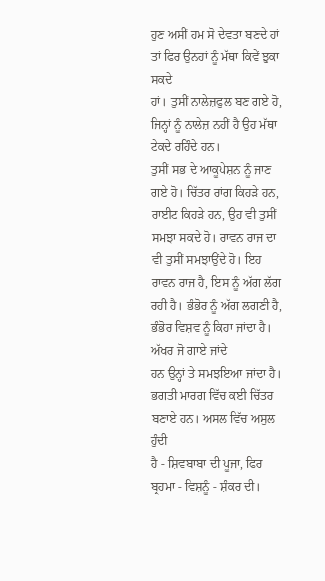ਹੁਣ ਅਸੀਂ ਹਮ ਸੋ ਦੇਵਤਾ ਬਣਦੇ ਹਾਂ ਤਾਂ ਫਿਰ ਉਨਹਾਂ ਨੂੰ ਮੱਥਾ ਕਿਵੇਂ ਝੁਕਾ ਸਕਦੇ
ਹਾਂ। ਤੁਸੀਂ ਨਾਲੇਜ਼ਫੁਲ ਬਣ ਗਏ ਹੋ, ਜਿਨ੍ਹਾਂ ਨੂੰ ਨਾਲੇਜ਼ ਨਹੀਂ ਹੈ ਉਹ ਮੱਥਾ ਟੇਕਦੇ ਰਹਿੰਦੇ ਹਨ।
ਤੁਸੀਂ ਸਭ ਦੇ ਆਕੂਪੇਸ਼ਨ ਨੂੰ ਜਾਣ ਗਏ ਹੋ। ਚਿੱਤਰ ਰਾਂਗ ਕਿਹੜੇ ਹਨ, ਰਾਈਟ ਕਿਹੜੇ ਹਨ, ਉਹ ਵੀ ਤੁਸੀਂ
ਸਮਝਾ ਸਕਦੇ ਹੋ। ਰਾਵਨ ਰਾਜ ਦਾ ਵੀ ਤੁਸੀਂ ਸਮਝਾਉਂਦੇ ਹੋ। ਇਹ ਰਾਵਨ ਰਾਜ ਹੈ, ਇਸ ਨੂੰ ਅੱਗ ਲੱਗ
ਰਹੀ ਹੈ। ਭੰਭੋਰ ਨੂੰ ਅੱਗ ਲਗਣੀ ਹੈ, ਭੰਭੋਰ ਵਿਸ਼ਵ ਨੂੰ ਕਿਹਾ ਜਾਂਦਾ ਹੈ। ਅੱਖਰ ਜੋ ਗਾਏ ਜਾਂਦੇ
ਹਨ ਉਨ੍ਹਾਂ ਤੇ ਸਮਝਇਆ ਜਾਂਦਾ ਹੈ। ਭਗਤੀ ਮਾਰਗ ਵਿੱਚ ਕਈ ਚਿੱਤਰ ਬਣਾਏ ਹਨ। ਅਸਲ ਵਿੱਚ ਅਸੁਲ ਹੁੰਦੀ
ਹੈ - ਸ਼ਿਵਬਾਬਾ ਦੀ ਪੂਜਾ, ਫਿਰ ਬ੍ਰਹਮਾ - ਵਿਸ਼ਨੂੰ - ਸ਼ੰਕਰ ਦੀ।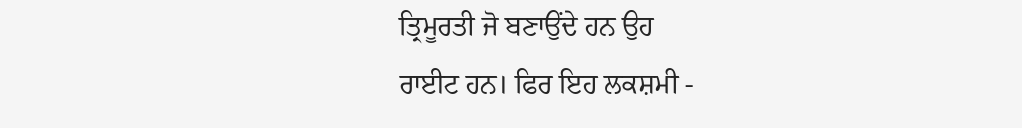ਤ੍ਰਿਮੂਰਤੀ ਜੋ ਬਣਾਉਂਦੇ ਹਨ ਉਹ
ਰਾਈਟ ਹਨ। ਫਿਰ ਇਹ ਲਕਸ਼ਮੀ -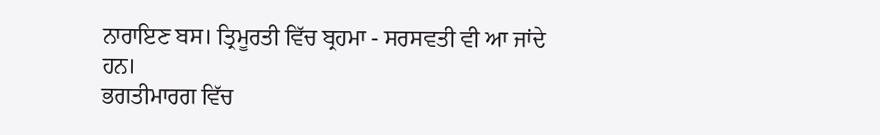ਨਾਰਾਇਣ ਬਸ। ਤ੍ਰਿਮੂਰਤੀ ਵਿੱਚ ਬ੍ਰਹਮਾ - ਸਰਸਵਤੀ ਵੀ ਆ ਜਾਂਦੇ ਹਨ।
ਭਗਤੀਮਾਰਗ ਵਿੱਚ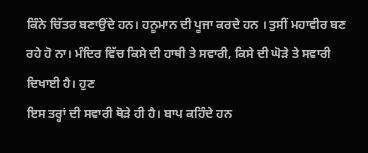ਕਿੰਨੇ ਚਿੱਤਰ ਬਣਾਉਂਦੇ ਹਨ। ਹਨੂਮਾਨ ਦੀ ਪੂਜਾ ਕਰਦੇ ਹਨ । ਤੁਸੀਂ ਮਹਾਵੀਰ ਬਣ
ਰਹੇ ਹੋ ਨਾ। ਮੰਦਿਰ ਵਿੱਚ ਕਿਸੇ ਦੀ ਹਾਥੀ ਤੇ ਸਵਾਰੀ, ਕਿਸੇ ਦੀ ਘੋੜੇ ਤੇ ਸਵਾਰੀ ਦਿਖਾਈ ਹੈ। ਹੁਣ
ਇਸ ਤਰ੍ਹਾਂ ਦੀ ਸਵਾਰੀ ਥੋੜੇ ਹੀ ਹੈ। ਬਾਪ ਕਹਿੰਦੇ ਹਨ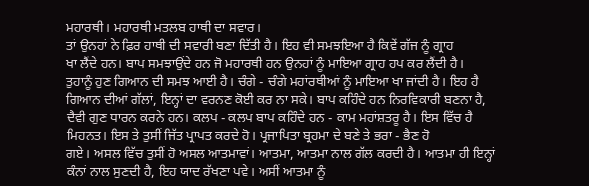ਮਹਾਰਥੀ। ਮਹਾਰਥੀ ਮਤਲਬ ਹਾਥੀ ਦਾ ਸਵਾਰ।
ਤਾਂ ਉਨਹਾਂ ਨੇ ਫ਼ਿਰ ਹਾਥੀ ਦੀ ਸਵਾਰੀ ਬਣਾ ਦਿੱਤੀ ਹੈ। ਇਹ ਵੀ ਸਮਝਇਆ ਹੈ ਕਿਵੇਂ ਗੱਜ ਨੂੰ ਗ੍ਰਾਹ
ਖਾ ਲੈਂਦੇ ਹਨ। ਬਾਪ ਸਮਝਾਉਂਦੇ ਹਨ ਜੋ ਮਹਾਰਥੀ ਹਨ ਉਨਹਾਂ ਨੂੰ ਮਾਇਆ ਗ੍ਰਾਹ ਹਪ ਕਰ ਲੈਂਦੀ ਹੈ।
ਤੁਹਾਨੂੰ ਹੁਣ ਗਿਆਨ ਦੀ ਸਮਝ ਆਈ ਹੈ। ਚੰਗੇ - ਚੰਗੇ ਮਹਾਂਰਥੀਆਂ ਨੂੰ ਮਾਇਆ ਖਾ ਜਾਂਦੀ ਹੈ। ਇਹ ਹੈ
ਗਿਆਨ ਦੀਆਂ ਗੱਲਾਂ, ਇਨ੍ਹਾਂ ਦਾ ਵਰਨਣ ਕੋਈ ਕਰ ਨਾ ਸਕੇ। ਬਾਪ ਕਹਿੰਦੇ ਹਨ ਨਿਰਵਿਕਾਰੀ ਬਣਨਾ ਹੈ,
ਦੈਵੀ ਗੁਣ ਧਾਰਨ ਕਰਨੇ ਹਨ। ਕਲਪ - ਕਲਪ ਬਾਪ ਕਹਿੰਦੇ ਹਨ - ਕਾਮ ਮਹਾਂਸ਼ਤਰੂ ਹੈ। ਇਸ ਵਿੱਚ ਹੈ
ਮਿਹਨਤ। ਇਸ ਤੇ ਤੁਸੀਂ ਜਿੱਤ ਪ੍ਰਾਪਤ ਕਰਦੇ ਹੋ। ਪ੍ਰਜਾਪਿਤਾ ਬ੍ਰਹਮਾ ਦੇ ਬਣੇ ਤੇ ਭਰਾ - ਭੈਣ ਹੋ
ਗਏ। ਅਸਲ ਵਿੱਚ ਤੁਸੀਂ ਹੋ ਅਸਲ ਆਤਮਾਵਾਂ। ਆਤਮਾ, ਆਤਮਾ ਨਾਲ ਗੱਲ ਕਰਦੀ ਹੈ। ਆਤਮਾ ਹੀ ਇਨ੍ਹਾਂ
ਕੰਨਾਂ ਨਾਲ ਸੁਣਦੀ ਹੈ, ਇਹ ਯਾਦ ਰੱਖਣਾ ਪਵੇ। ਅਸੀਂ ਆਤਮਾ ਨੂੰ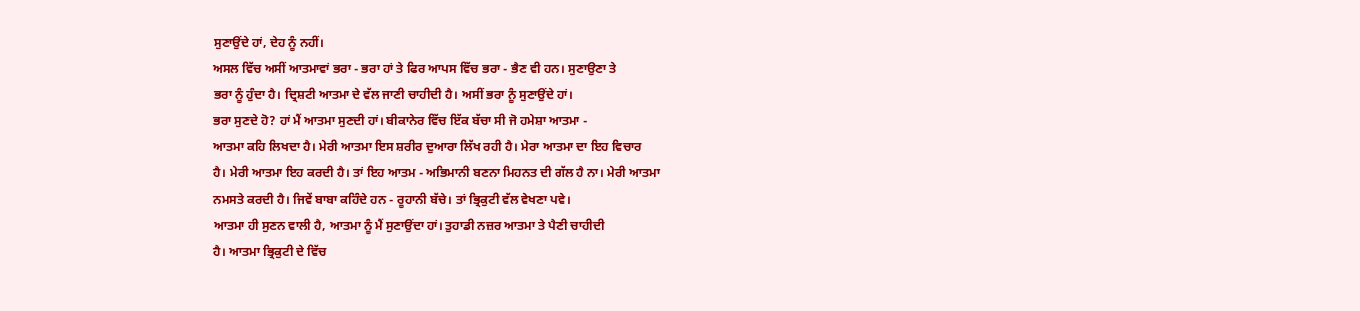ਸੁਣਾਉਂਦੇ ਹਾਂ, ਦੇਹ ਨੂੰ ਨਹੀਂ।
ਅਸਲ ਵਿੱਚ ਅਸੀਂ ਆਤਮਾਵਾਂ ਭਰਾ - ਭਰਾ ਹਾਂ ਤੇ ਫਿਰ ਆਪਸ ਵਿੱਚ ਭਰਾ - ਭੈਣ ਵੀ ਹਨ। ਸੁਣਾਉਣਾ ਤੇ
ਭਰਾ ਨੂੰ ਹੁੰਦਾ ਹੈ। ਦ੍ਰਿਸ਼ਟੀ ਆਤਮਾ ਦੇ ਵੱਲ ਜਾਣੀ ਚਾਹੀਦੀ ਹੈ। ਅਸੀਂ ਭਰਾ ਨੂੰ ਸੁਣਾਉਂਦੇ ਹਾਂ।
ਭਰਾ ਸੁਣਦੇ ਹੋ? ਹਾਂ ਮੈਂ ਆਤਮਾ ਸੁਣਦੀ ਹਾਂ। ਬੀਕਾਨੇਰ ਵਿੱਚ ਇੱਕ ਬੱਚਾ ਸੀ ਜੋ ਹਮੇਸ਼ਾ ਆਤਮਾ -
ਆਤਮਾ ਕਹਿ ਲਿਖਦਾ ਹੈ। ਮੇਰੀ ਆਤਮਾ ਇਸ ਸ਼ਰੀਰ ਦੁਆਰਾ ਲਿੱਖ ਰਹੀ ਹੈ। ਮੇਰਾ ਆਤਮਾ ਦਾ ਇਹ ਵਿਚਾਰ
ਹੈ। ਮੇਰੀ ਆਤਮਾ ਇਹ ਕਰਦੀ ਹੈ। ਤਾਂ ਇਹ ਆਤਮ - ਅਭਿਮਾਨੀ ਬਣਨਾ ਮਿਹਨਤ ਦੀ ਗੱਲ ਹੈ ਨਾ। ਮੇਰੀ ਆਤਮਾ
ਨਮਸਤੇ ਕਰਦੀ ਹੈ। ਜਿਵੇਂ ਬਾਬਾ ਕਹਿੰਦੇ ਹਨ - ਰੂਹਾਨੀ ਬੱਚੇ। ਤਾਂ ਭ੍ਰਿਕੁਟੀ ਵੱਲ ਵੇਖਣਾ ਪਵੇ।
ਆਤਮਾ ਹੀ ਸੁਣਨ ਵਾਲੀ ਹੈ, ਆਤਮਾ ਨੂੰ ਮੈਂ ਸੁਣਾਉਂਦਾ ਹਾਂ। ਤੁਹਾਡੀ ਨਜ਼ਰ ਆਤਮਾ ਤੇ ਪੈਣੀ ਚਾਹੀਦੀ
ਹੈ। ਆਤਮਾ ਭ੍ਰਿਕੁਟੀ ਦੇ ਵਿੱਚ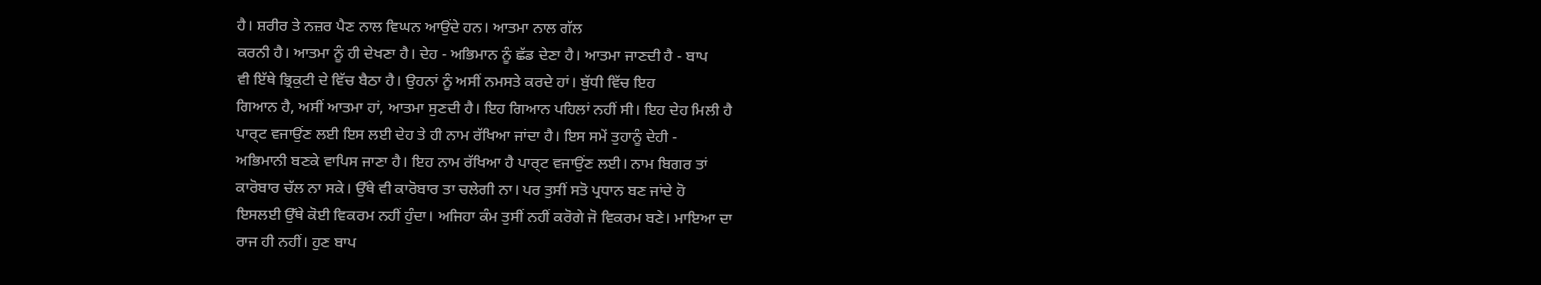ਹੈ। ਸ਼ਰੀਰ ਤੇ ਨਜ਼ਰ ਪੈਣ ਨਾਲ ਵਿਘਨ ਆਉਂਦੇ ਹਨ। ਆਤਮਾ ਨਾਲ ਗੱਲ
ਕਰਨੀ ਹੈ। ਆਤਮਾ ਨੂੰ ਹੀ ਦੇਖਣਾ ਹੈ। ਦੇਹ - ਅਭਿਮਾਨ ਨੂੰ ਛੱਡ ਦੇਣਾ ਹੈ। ਆਤਮਾ ਜਾਣਦੀ ਹੈ - ਬਾਪ
ਵੀ ਇੱਥੇ ਭ੍ਰਿਕੁਟੀ ਦੇ ਵਿੱਚ ਬੈਠਾ ਹੈ। ਉਹਨਾਂ ਨੂੰ ਅਸੀਂ ਨਮਸਤੇ ਕਰਦੇ ਹਾਂ। ਬੁੱਧੀ ਵਿੱਚ ਇਹ
ਗਿਆਨ ਹੈ, ਅਸੀਂ ਆਤਮਾ ਹਾਂ, ਆਤਮਾ ਸੁਣਦੀ ਹੈ। ਇਹ ਗਿਆਨ ਪਹਿਲਾਂ ਨਹੀਂ ਸੀ। ਇਹ ਦੇਹ ਮਿਲੀ ਹੈ
ਪਾਰ੍ਟ ਵਜਾਉਂਣ ਲਈ ਇਸ ਲਈ ਦੇਹ ਤੇ ਹੀ ਨਾਮ ਰੱਖਿਆ ਜਾਂਦਾ ਹੈ। ਇਸ ਸਮੇਂ ਤੁਹਾਨੂੰ ਦੇਹੀ -
ਅਭਿਮਾਨੀ ਬਣਕੇ ਵਾਪਿਸ ਜਾਣਾ ਹੈ। ਇਹ ਨਾਮ ਰੱਖਿਆ ਹੈ ਪਾਰ੍ਟ ਵਜਾਉਂਣ ਲਈ। ਨਾਮ ਬਿਗਰ ਤਾਂ
ਕਾਰੋਬਾਰ ਚੱਲ ਨਾ ਸਕੇ। ਉੱਥੇ ਵੀ ਕਾਰੋਬਾਰ ਤਾ ਚਲੇਗੀ ਨਾ। ਪਰ ਤੁਸੀਂ ਸਤੋ ਪ੍ਰਧਾਨ ਬਣ ਜਾਂਦੇ ਹੋ
ਇਸਲਈ ਉੱਥੇ ਕੋਈ ਵਿਕਰਮ ਨਹੀਂ ਹੁੰਦਾ। ਅਜਿਹਾ ਕੰਮ ਤੁਸੀਂ ਨਹੀਂ ਕਰੋਗੇ ਜੋ ਵਿਕਰਮ ਬਣੇ। ਮਾਇਆ ਦਾ
ਰਾਜ ਹੀ ਨਹੀਂ। ਹੁਣ ਬਾਪ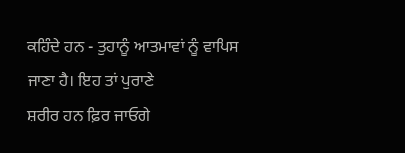ਕਹਿੰਦੇ ਹਨ - ਤੁਹਾਨੂੰ ਆਤਮਾਵਾਂ ਨੂੰ ਵਾਪਿਸ ਜਾਣਾ ਹੈ। ਇਹ ਤਾਂ ਪੁਰਾਣੇ
ਸ਼ਰੀਰ ਹਨ ਫ਼ਿਰ ਜਾਓਗੇ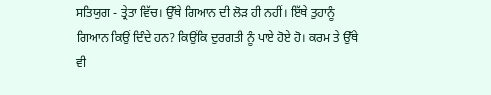ਸਤਿਯੁਗ - ਤ੍ਰੇਤਾ ਵਿੱਚ। ਉੱਥੇ ਗਿਆਨ ਦੀ ਲੋੜ ਹੀ ਨਹੀਂ। ਇੱਥੇ ਤੁਹਾਨੂੰ
ਗਿਆਨ ਕਿਉਂ ਦਿੰਦੇ ਹਨ? ਕਿਉਂਕਿ ਦੁਰਗਤੀ ਨੂੰ ਪਾਏ ਹੋਏ ਹੋ। ਕਰਮ ਤੇ ਉੱਥੇ ਵੀ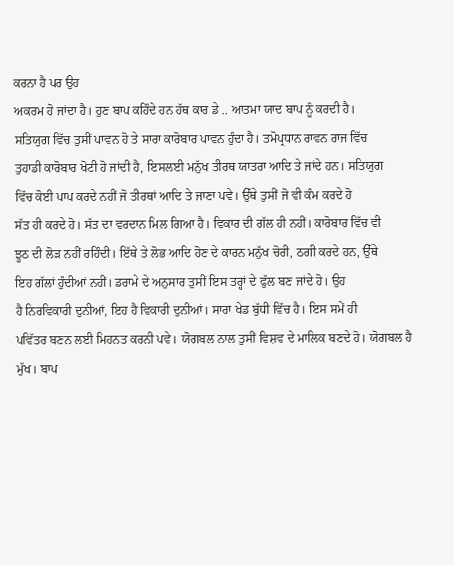ਕਰਨਾ ਹੈ ਪਰ ਉਹ
ਅਕਰਮ ਹੋ ਜਾਂਦਾ ਹੈ। ਹੁਣ ਬਾਪ ਕਹਿੰਦੇ ਹਨ ਹੱਥ ਕਾਰ ਡੇ .. ਆਤਮਾ ਯਾਦ ਬਾਪ ਨੂੰ ਕਰਦੀ ਹੈ।
ਸਤਿਯੁਗ ਵਿੱਚ ਤੁਸੀਂ ਪਾਵਨ ਹੋ ਤੇ ਸਾਰਾ ਕਾਰੋਬਾਰ ਪਾਵਨ ਹੁੰਦਾ ਹੈ। ਤਮੋਪ੍ਰਧਾਨ ਰਾਵਨ ਰਾਜ ਵਿੱਚ
ਤੁਹਾਡੀ ਕਾਰੋਬਾਰ ਖੋਟੀ ਹੋ ਜਾਂਦੀ ਹੈ, ਇਸਲਈ ਮਨੁੱਖ ਤੀਰਥ ਯਾਤਰਾ ਆਦਿ ਤੇ ਜਾਂਦੇ ਹਨ। ਸਤਿਯੁਗ
ਵਿੱਚ ਕੋਈ ਪਾਪ ਕਰਦੇ ਨਹੀਂ ਜੋ ਤੀਰਥਾਂ ਆਦਿ ਤੇ ਜਾਣਾ ਪਵੇ। ਉੱਥੇ ਤੁਸੀਂ ਜੋ ਵੀ ਕੰਮ ਕਰਦੇ ਹੋ
ਸੱਤ ਹੀ ਕਰਦੇ ਹੋ। ਸੱਤ ਦਾ ਵਰਦਾਨ ਮਿਲ ਗਿਆ ਹੈ। ਵਿਕਾਰ ਦੀ ਗੱਲ ਹੀ ਨਹੀਂ। ਕਾਰੋਬਾਰ ਵਿੱਚ ਵੀ
ਝੂਠ ਦੀ ਲੋੜ ਨਹੀਂ ਰਹਿੰਦੀ। ਇੱਥੇ ਤੇ ਲੋਭ ਆਦਿ ਹੋਣ ਦੇ ਕਾਰਨ ਮਨੁੱਖ ਚੋਰੀ, ਠਗੀ ਕਰਦੇ ਹਨ, ਉੱਥੇ
ਇਹ ਗੱਲਾਂ ਹੁੰਦੀਆਂ ਨਹੀਂ। ਡਰਾਮੇ ਦੇ ਅਨੁਸਾਰ ਤੁਸੀਂ ਇਸ ਤਰ੍ਹਾਂ ਦੇ ਫੁੱਲ ਬਣ ਜਾਂਦੇ ਹੋ। ਉਹ
ਹੈ ਨਿਰਵਿਕਾਰੀ ਦੁਨੀਆਂ, ਇਹ ਹੈ ਵਿਕਾਰੀ ਦੁਨੀਆਂ। ਸਾਰਾ ਖੇਡ ਬੁੱਧੀ ਵਿੱਚ ਹੈ। ਇਸ ਸਮੇਂ ਹੀ
ਪਵਿੱਤਰ ਬਣਨ ਲਈ ਮਿਹਨਤ ਕਰਨੀ ਪਵੇ। ਯੋਗਬਲ ਨਾਲ ਤੁਸੀਂ ਵਿਸ਼ਵ ਦੇ ਮਾਲਿਕ ਬਣਦੇ ਹੋ। ਯੋਗਬਲ ਹੈ
ਮੁੱਖ। ਬਾਪ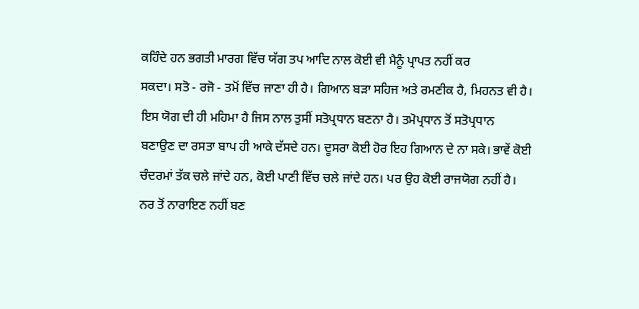ਕਹਿੰਦੇ ਹਨ ਭਗਤੀ ਮਾਰਗ ਵਿੱਚ ਯੱਗ ਤਪ ਆਦਿ ਨਾਲ ਕੋਈ ਵੀ ਮੈਨੂੰ ਪ੍ਰਾਪਤ ਨਹੀਂ ਕਰ
ਸਕਦਾ। ਸਤੋ - ਰਜੋ - ਤਮੋਂ ਵਿੱਚ ਜਾਣਾ ਹੀ ਹੈ। ਗਿਆਨ ਬੜਾ ਸਹਿਜ ਅਤੇ ਰਮਣੀਕ ਹੈ, ਮਿਹਨਤ ਵੀ ਹੈ।
ਇਸ ਯੋਗ ਦੀ ਹੀ ਮਹਿਮਾ ਹੈ ਜਿਸ ਨਾਲ ਤੁਸੀਂ ਸਤੋਪ੍ਰਧਾਨ ਬਣਨਾ ਹੈ। ਤਮੋਪ੍ਰਧਾਨ ਤੋਂ ਸਤੋਪ੍ਰਧਾਨ
ਬਣਾਉਣ ਦਾ ਰਸਤਾ ਬਾਪ ਹੀ ਆਕੇ ਦੱਸਦੇ ਹਨ। ਦੂਸਰਾ ਕੋਈ ਹੋਰ ਇਹ ਗਿਆਨ ਦੇ ਨਾ ਸਕੇ। ਭਾਵੇਂ ਕੋਈ
ਚੰਦਰਮਾਂ ਤੱਕ ਚਲੇ ਜਾਂਦੇ ਹਨ, ਕੋਈ ਪਾਣੀ ਵਿੱਚ ਚਲੇ ਜਾਂਦੇ ਹਨ। ਪਰ ਉਹ ਕੋਈ ਰਾਜਯੋਗ ਨਹੀਂ ਹੈ।
ਨਰ ਤੋਂ ਨਾਰਾਇਣ ਨਹੀਂ ਬਣ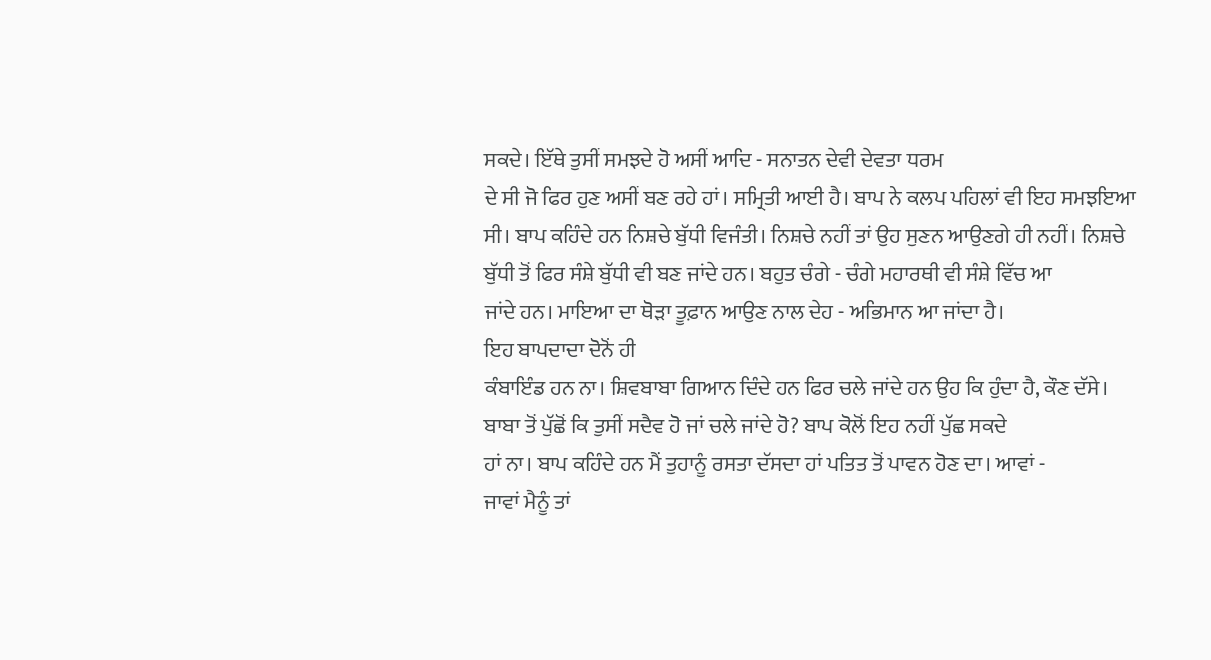ਸਕਦੇ। ਇੱਥੇ ਤੁਸੀਂ ਸਮਝਦੇ ਹੋ ਅਸੀਂ ਆਦਿ - ਸਨਾਤਨ ਦੇਵੀ ਦੇਵਤਾ ਧਰਮ
ਦੇ ਸੀ ਜੋ ਫਿਰ ਹੁਣ ਅਸੀਂ ਬਣ ਰਹੇ ਹਾਂ। ਸਮ੍ਰਿਤੀ ਆਈ ਹੈ। ਬਾਪ ਨੇ ਕਲਪ ਪਹਿਲਾਂ ਵੀ ਇਹ ਸਮਝਇਆ
ਸੀ। ਬਾਪ ਕਹਿੰਦੇ ਹਨ ਨਿਸ਼ਚੇ ਬੁੱਧੀ ਵਿਜੰਤੀ। ਨਿਸ਼ਚੇ ਨਹੀਂ ਤਾਂ ਉਹ ਸੁਣਨ ਆਉਣਗੇ ਹੀ ਨਹੀਂ। ਨਿਸ਼ਚੇ
ਬੁੱਧੀ ਤੋਂ ਫਿਰ ਸੰਸ਼ੇ ਬੁੱਧੀ ਵੀ ਬਣ ਜਾਂਦੇ ਹਨ। ਬਹੁਤ ਚੰਗੇ - ਚੰਗੇ ਮਹਾਰਥੀ ਵੀ ਸੰਸ਼ੇ ਵਿੱਚ ਆ
ਜਾਂਦੇ ਹਨ। ਮਾਇਆ ਦਾ ਥੋੜਾ ਤੂਫ਼ਾਨ ਆਉਣ ਨਾਲ ਦੇਹ - ਅਭਿਮਾਨ ਆ ਜਾਂਦਾ ਹੈ।
ਇਹ ਬਾਪਦਾਦਾ ਦੋਨੋਂ ਹੀ
ਕੰਬਾਇੰਡ ਹਨ ਨਾ। ਸ਼ਿਵਬਾਬਾ ਗਿਆਨ ਦਿੰਦੇ ਹਨ ਫਿਰ ਚਲੇ ਜਾਂਦੇ ਹਨ ਉਹ ਕਿ ਹੁੰਦਾ ਹੈ, ਕੌਣ ਦੱਸੇ।
ਬਾਬਾ ਤੋਂ ਪੁੱਛੋਂ ਕਿ ਤੁਸੀਂ ਸਦੈਵ ਹੋ ਜਾਂ ਚਲੇ ਜਾਂਦੇ ਹੋ? ਬਾਪ ਕੋਲੋਂ ਇਹ ਨਹੀਂ ਪੁੱਛ ਸਕਦੇ
ਹਾਂ ਨਾ। ਬਾਪ ਕਹਿੰਦੇ ਹਨ ਮੈਂ ਤੁਹਾਨੂੰ ਰਸਤਾ ਦੱਸਦਾ ਹਾਂ ਪਤਿਤ ਤੋਂ ਪਾਵਨ ਹੋਣ ਦਾ। ਆਵਾਂ -
ਜਾਵਾਂ ਮੈਨੂੰ ਤਾਂ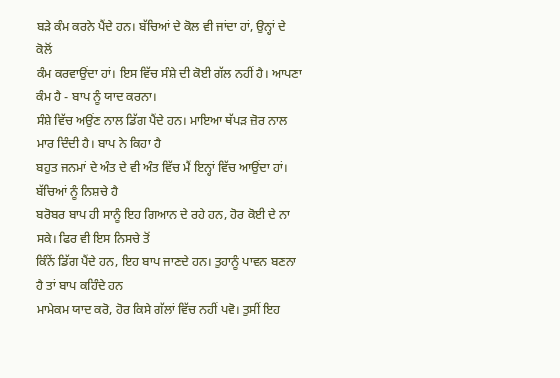ਬੜੇ ਕੰਮ ਕਰਨੇ ਪੈਂਦੇ ਹਨ। ਬੱਚਿਆਂ ਦੇ ਕੋਲ ਵੀ ਜਾਂਦਾ ਹਾਂ, ਉਨ੍ਹਾਂ ਦੇ ਕੋਲੋਂ
ਕੰਮ ਕਰਵਾਉਂਦਾ ਹਾਂ। ਇਸ ਵਿੱਚ ਸੰਸ਼ੇ ਦੀ ਕੋਈ ਗੱਲ ਨਹੀਂ ਹੈ। ਆਪਣਾ ਕੰਮ ਹੈ - ਬਾਪ ਨੂੰ ਯਾਦ ਕਰਨਾ।
ਸੰਸ਼ੇ ਵਿੱਚ ਅਉਂਣ ਨਾਲ ਡਿੱਗ ਪੈਂਦੇ ਹਨ। ਮਾਇਆ ਥੱਪੜ ਜ਼ੋਰ ਨਾਲ ਮਾਰ ਦਿੰਦੀ ਹੈ। ਬਾਪ ਨੇ ਕਿਹਾ ਹੈ
ਬਹੁਤ ਜਨਮਾਂ ਦੇ ਅੰਤ ਦੇ ਵੀ ਅੰਤ ਵਿੱਚ ਮੈਂ ਇਨ੍ਹਾਂ ਵਿੱਚ ਆਉਂਦਾ ਹਾਂ। ਬੱਚਿਆਂ ਨੂੰ ਨਿਸ਼ਚੇ ਹੈ
ਬਰੋਬਰ ਬਾਪ ਹੀ ਸਾਨੂੰ ਇਹ ਗਿਆਨ ਦੇ ਰਹੇ ਹਨ, ਹੋਰ ਕੋਈ ਦੇ ਨਾ ਸਕੇ। ਫਿਰ ਵੀ ਇਸ ਨਿਸਚੇ ਤੋਂ
ਕਿੰਨੇਂ ਡਿੱਗ ਪੈਂਦੇ ਹਨ, ਇਹ ਬਾਪ ਜਾਣਦੇ ਹਨ। ਤੁਹਾਨੂੰ ਪਾਵਨ ਬਣਨਾ ਹੈ ਤਾਂ ਬਾਪ ਕਹਿੰਦੇ ਹਨ
ਮਾਮੇਕਮ ਯਾਦ ਕਰੋ, ਹੋਰ ਕਿਸੇ ਗੱਲਾਂ ਵਿੱਚ ਨਹੀਂ ਪਵੋ। ਤੁਸੀਂ ਇਹ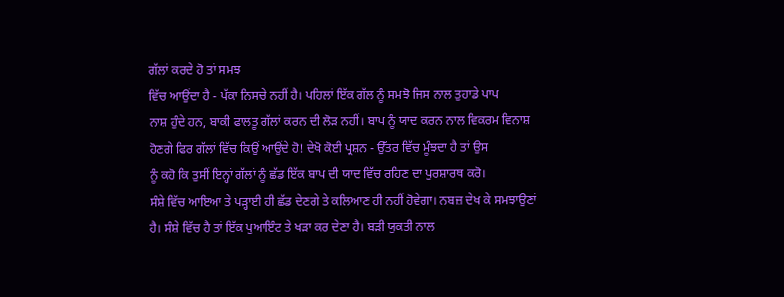ਗੱਲਾਂ ਕਰਦੇ ਹੋ ਤਾਂ ਸਮਝ
ਵਿੱਚ ਆਉਂਦਾ ਹੈ - ਪੱਕਾ ਨਿਸਚੇ ਨਹੀਂ ਹੈ। ਪਹਿਲਾਂ ਇੱਕ ਗੱਲ ਨੂੰ ਸਮਝੋ ਜਿਸ ਨਾਲ ਤੁਹਾਡੇ ਪਾਪ
ਨਾਸ਼ ਹੁੰਦੇ ਹਨ, ਬਾਕੀ ਫਾਲਤੂ ਗੱਲਾਂ ਕਰਨ ਦੀ ਲੋੜ ਨਹੀਂ। ਬਾਪ ਨੂੰ ਯਾਦ ਕਰਨ ਨਾਲ ਵਿਕਰਮ ਵਿਨਾਸ਼
ਹੋਣਗੇ ਫਿਰ ਗੱਲਾਂ ਵਿੱਚ ਕਿਉਂ ਆਉਂਦੇ ਹੋ! ਦੇਖੋ ਕੋਈ ਪ੍ਰਸ਼ਨ - ਉੱਤਰ ਵਿੱਚ ਮੂੰਝਦਾ ਹੈ ਤਾਂ ਉਸ
ਨੂੰ ਕਹੋ ਕਿ ਤੁਸੀਂ ਇਨ੍ਹਾਂ ਗੱਲਾਂ ਨੂੰ ਛੱਡ ਇੱਕ ਬਾਪ ਦੀ ਯਾਦ ਵਿੱਚ ਰਹਿਣ ਦਾ ਪੁਰਸ਼ਾਰਥ ਕਰੋ।
ਸੰਸ਼ੇ ਵਿੱਚ ਆਇਆ ਤੇ ਪੜ੍ਹਾਈ ਹੀ ਛੱਡ ਦੇਣਗੇ ਤੇ ਕਲਿਆਣ ਹੀ ਨਹੀਂ ਹੋਵੇਗਾ। ਨਬਜ਼ ਦੇਖ ਕੇ ਸਮਝਾਉਣਾਂ
ਹੈ। ਸੰਸ਼ੇ ਵਿੱਚ ਹੈ ਤਾਂ ਇੱਕ ਪੁਆਇੰਟ ਤੇ ਖੜਾ ਕਰ ਦੇਣਾ ਹੈ। ਬੜੀ ਯੁਕਤੀ ਨਾਲ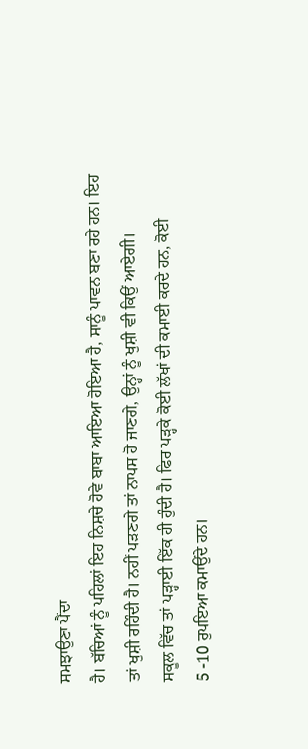ਸਮਝਾਉਣਾ ਪੈਂਦਾ
ਹੈ। ਬੱਚਿਆਂ ਨੂੰ ਪਹਿਲਾਂ ਇਹ ਨਿਸ਼ਚੇ ਹੋਵੇ ਬਾਬਾ ਆਇਆ ਹੋਇਆ ਹੈ, ਸਾਨੂੰ ਪਾਵਨ ਬਣਾ ਰਹੇ ਹਨ। ਇਹ
ਤਾਂ ਖੁਸ਼ੀ ਰਹਿੰਦੀ ਹੈ। ਨਹੀਂ ਪੜਣਗੇ ਤਾਂ ਨਾਪਸ ਹੋ ਜਾਣਗੇ, ਉਨ੍ਹਾਂ ਨੂੰ ਖੁਸ਼ੀ ਵੀ ਕਿਉਂ ਆਏਗੀ।
ਸਕੂਲ ਵਿੱਚ ਤਾਂ ਪੜ੍ਹਾਈ ਇੱਕ ਹੀ ਹੁੰਦੀ ਹੈ। ਫਿਰ ਪੜ੍ਹਕੇ ਕੋਈ ਲੱਖਾਂ ਦੀ ਕਮਾਈ ਕਰਦੇ ਹਨ, ਕੋਈ
5 -10 ਰੁਪਇਆ ਕਮਾਉਂਦੇ ਹਨ।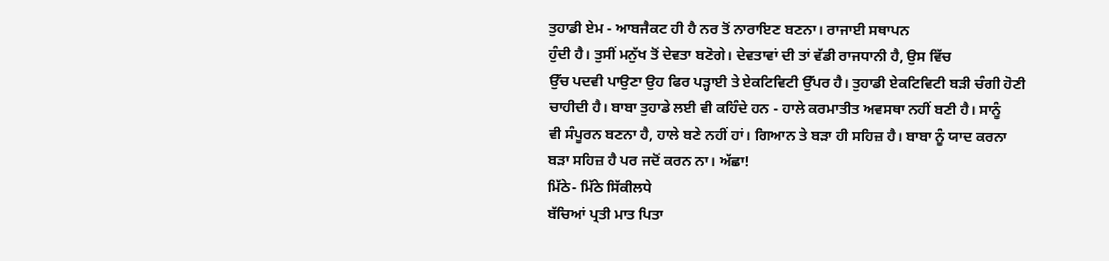ਤੁਹਾਡੀ ਏਮ - ਆਬਜੈਕਟ ਹੀ ਹੈ ਨਰ ਤੋਂ ਨਾਰਾਇਣ ਬਣਨਾ। ਰਾਜਾਈ ਸਥਾਪਨ
ਹੁੰਦੀ ਹੈ। ਤੁਸੀਂ ਮਨੁੱਖ ਤੋਂ ਦੇਵਤਾ ਬਣੋਗੇ। ਦੇਵਤਾਵਾਂ ਦੀ ਤਾਂ ਵੱਡੀ ਰਾਜਧਾਨੀ ਹੈ, ਉਸ ਵਿੱਚ
ਉੱਚ ਪਦਵੀ ਪਾਉਣਾ ਉਹ ਫਿਰ ਪੜ੍ਹਾਈ ਤੇ ਏਕਟਿਵਿਟੀ ਉੱਪਰ ਹੈ। ਤੁਹਾਡੀ ਏਕਟਿਵਿਟੀ ਬੜੀ ਚੰਗੀ ਹੋਣੀ
ਚਾਹੀਦੀ ਹੈ। ਬਾਬਾ ਤੁਹਾਡੇ ਲਈ ਵੀ ਕਹਿੰਦੇ ਹਨ - ਹਾਲੇ ਕਰਮਾਤੀਤ ਅਵਸਥਾ ਨਹੀਂ ਬਣੀ ਹੈ। ਸਾਨੂੰ
ਵੀ ਸੰਪੂਰਨ ਬਣਨਾ ਹੈ, ਹਾਲੇ ਬਣੇ ਨਹੀਂ ਹਾਂ। ਗਿਆਨ ਤੇ ਬੜਾ ਹੀ ਸਹਿਜ਼ ਹੈ। ਬਾਬਾ ਨੂੰ ਯਾਦ ਕਰਨਾ
ਬੜਾ ਸਹਿਜ਼ ਹੈ ਪਰ ਜਦੋਂ ਕਰਨ ਨਾ। ਅੱਛਾ!
ਮਿੱਠੇ- ਮਿੱਠੇ ਸਿੱਕੀਲਧੇ
ਬੱਚਿਆਂ ਪ੍ਰਤੀ ਮਾਤ ਪਿਤਾ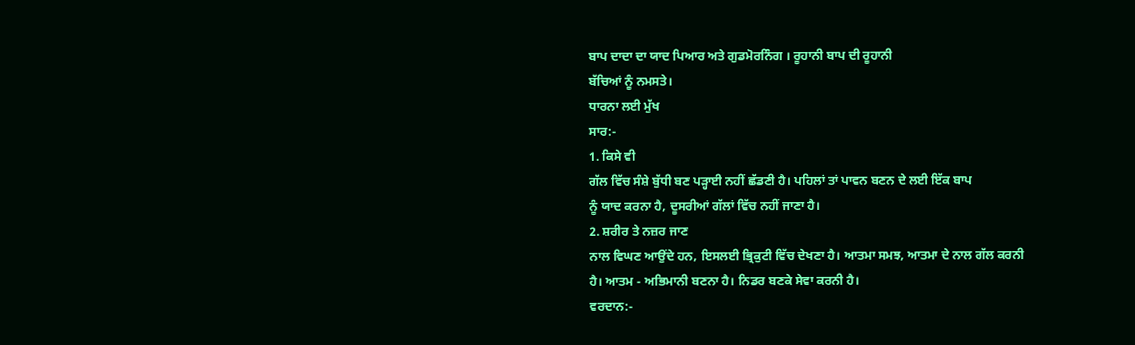ਬਾਪ ਦਾਦਾ ਦਾ ਯਾਦ ਪਿਆਰ ਅਤੇ ਗੁਡਮੋਰਨਿੰਗ । ਰੂਹਾਨੀ ਬਾਪ ਦੀ ਰੂਹਾਨੀ
ਬੱਚਿਆਂ ਨੂੰ ਨਮਸਤੇ।
ਧਾਰਨਾ ਲਈ ਮੁੱਖ
ਸਾਰ:-
1. ਕਿਸੇ ਵੀ
ਗੱਲ ਵਿੱਚ ਸੰਸ਼ੇ ਬੁੱਧੀ ਬਣ ਪੜ੍ਹਾਈ ਨਹੀਂ ਛੱਡਣੀ ਹੈ। ਪਹਿਲਾਂ ਤਾਂ ਪਾਵਨ ਬਣਨ ਦੇ ਲਈ ਇੱਕ ਬਾਪ
ਨੂੰ ਯਾਦ ਕਰਨਾ ਹੈ, ਦੂਸਰੀਆਂ ਗੱਲਾਂ ਵਿੱਚ ਨਹੀਂ ਜਾਣਾ ਹੈ।
2. ਸ਼ਰੀਰ ਤੇ ਨਜ਼ਰ ਜਾਣ
ਨਾਲ ਵਿਘਣ ਆਉਂਦੇ ਹਨ, ਇਸਲਈ ਭ੍ਰਿਕੁਟੀ ਵਿੱਚ ਦੇਖਣਾ ਹੈ। ਆਤਮਾ ਸਮਝ, ਆਤਮਾ ਦੇ ਨਾਲ ਗੱਲ ਕਰਨੀ
ਹੈ। ਆਤਮ - ਅਭਿਮਾਨੀ ਬਣਨਾ ਹੈ। ਨਿਡਰ ਬਣਕੇ ਸੇਵਾ ਕਰਨੀ ਹੈ।
ਵਰਦਾਨ:-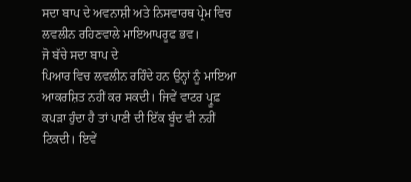ਸਦਾ ਬਾਪ ਦੇ ਅਵਨਾਸ਼ੀ ਅਤੇ ਨਿਸਵਾਰਥ ਪ੍ਰੇਮ ਵਿਚ ਲਵਲੀਨ ਰਹਿਣਵਾਲੇ ਮਾਇਆਪਰੂਫ ਭਵ।
ਜੋ ਬੱਚੇ ਸਦਾ ਬਾਪ ਦੇ
ਪਿਆਰ ਵਿਚ ਲਵਲੀਨ ਰਹਿੰਦੇ ਹਨ ਉਨ੍ਹਾਂ ਨੂੰ ਮਾਇਆ ਆਕਰਸ਼ਿਤ ਨਹੀਂ ਕਰ ਸਕਦੀ। ਜਿਵੇਂ ਵਾਟਰ ਪ੍ਰੂਫ਼
ਕਪੜਾ ਹੁੰਦਾ ਹੈ ਤਾਂ ਪਾਣੀ ਦੀ ਇੱਕ ਬੂੰਦ ਵੀ ਨਹੀਂ ਟਿਕਦੀ। ਇਵੇਂ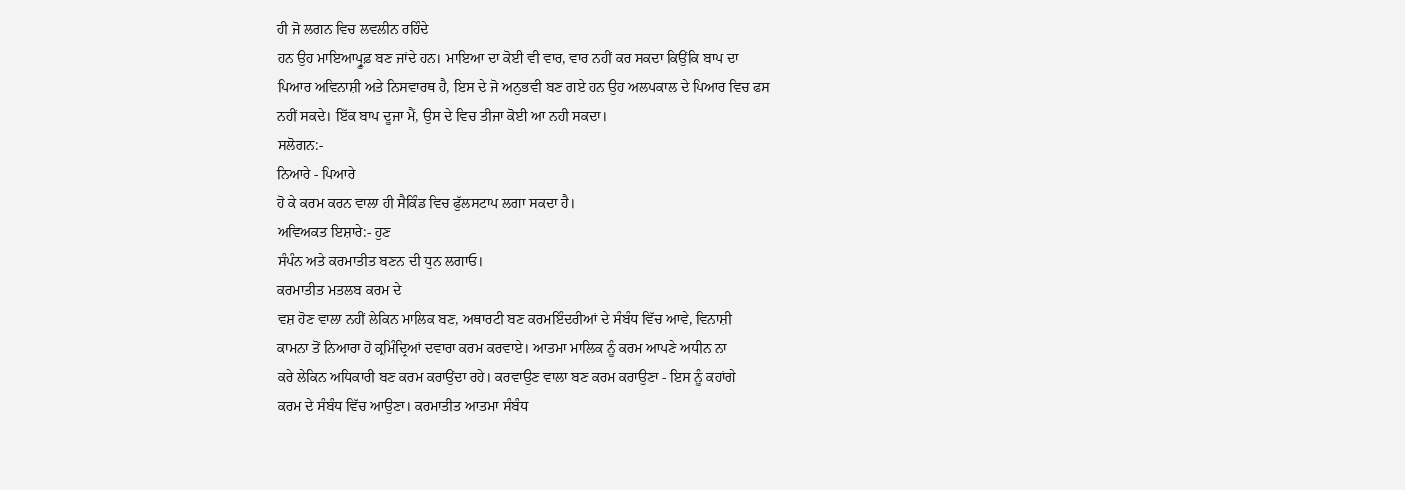ਹੀ ਜੋ ਲਗਨ ਵਿਚ ਲਵਲੀਨ ਰਹਿੰਦੇ
ਹਨ ਉਹ ਮਾਇਆਪ੍ਰੂਫ਼ ਬਣ ਜਾਂਦੇ ਹਨ। ਮਾਇਆ ਦਾ ਕੋਈ ਵੀ ਵਾਰ, ਵਾਰ ਨਹੀਂ ਕਰ ਸਕਦਾ ਕਿਉਂਕਿ ਬਾਪ ਦਾ
ਪਿਆਰ ਅਵਿਨਾਸ਼ੀ ਅਤੇ ਨਿਸਵਾਰਥ ਹੈ, ਇਸ ਦੇ ਜੋ ਅਨੁਭਵੀ ਬਣ ਗਏ ਹਨ ਉਹ ਅਲਪਕਾਲ ਦੇ ਪਿਆਰ ਵਿਚ ਫਸ
ਨਹੀਂ ਸਕਦੇ। ਇੱਕ ਬਾਪ ਦੂਜਾ ਮੈਂ, ਉਸ ਦੇ ਵਿਚ ਤੀਜਾ ਕੋਈ ਆ ਨਹੀ ਸਕਦਾ।
ਸਲੋਗਨ:-
ਨਿਆਰੇ - ਪਿਆਰੇ
ਹੋ ਕੇ ਕਰਮ ਕਰਨ ਵਾਲਾ ਹੀ ਸੈਕਿੰਡ ਵਿਚ ਫੁੱਲਸਟਾਪ ਲਗਾ ਸਕਦਾ ਹੈ।
ਅਵਿਅਕਤ ਇਸ਼ਾਰੇ:- ਹੁਣ
ਸੰਪੰਨ ਅਤੇ ਕਰਮਾਤੀਤ ਬਣਨ ਦੀ ਧੁਨ ਲਗਾਓ।
ਕਰਮਾਤੀਤ ਮਤਲਬ ਕਰਮ ਦੇ
ਵਸ਼ ਹੋਣ ਵਾਲਾ ਨਹੀਂ ਲੇਕਿਨ ਮਾਲਿਕ ਬਣ, ਅਥਾਰਟੀ ਬਣ ਕਰਮਇੰਦਰੀਆਂ ਦੇ ਸੰਬੰਧ ਵਿੱਚ ਆਵੇ, ਵਿਨਾਸ਼ੀ
ਕਾਮਨਾ ਤੋਂ ਨਿਆਰਾ ਹੋ ਕ੍ਰਮਿੰਦ੍ਰਿਆਂ ਦਵਾਰਾ ਕਰਮ ਕਰਵਾਏ। ਆਤਮਾ ਮਾਲਿਕ ਨੂੰ ਕਰਮ ਆਪਣੇ ਅਧੀਨ ਨਾ
ਕਰੇ ਲੇਕਿਨ ਅਧਿਕਾਰੀ ਬਣ ਕਰਮ ਕਰਾਉਂਦਾ ਰਹੇ। ਕਰਵਾਉਣ ਵਾਲਾ ਬਣ ਕਰਮ ਕਰਾਉਣਾ - ਇਸ ਨੂੰ ਕਹਾਂਗੇ
ਕਰਮ ਦੇ ਸੰਬੰਧ ਵਿੱਚ ਆਉਣਾ। ਕਰਮਾਤੀਤ ਆਤਮਾ ਸੰਬੰਧ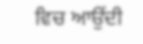ਵਿਚ ਆਉਂਦੀ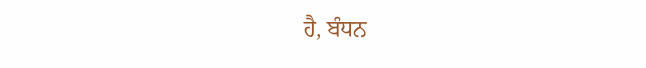ਹੈ, ਬੰਧਨ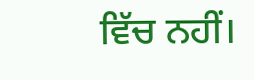ਵਿੱਚ ਨਹੀਂ।